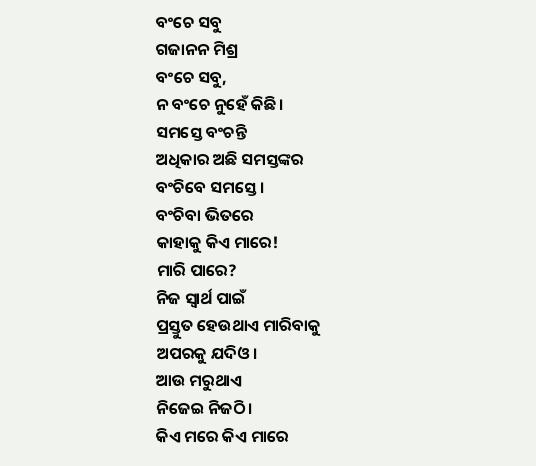ବଂଚେ ସବୁ
ଗଜାନନ ମିଶ୍ର
ବଂଚେ ସବୁ,
ନ ବଂଚେ ନୁହେଁ କିଛି।
ସମସ୍ତେ ବଂଚନ୍ତି
ଅଧିକାର ଅଛି ସମସ୍ତଙ୍କର
ବଂଚିବେ ସମସ୍ତେ ।
ବଂଚିବା ଭିତରେ
କାହାକୁ କିଏ ମାରେ!
ମାରି ପାରେ?
ନିଜ ସ୍ୱାର୍ଥ ପାଇଁ
ପ୍ରସ୍ତୁତ ହେଉଥାଏ ମାରିବାକୁ
ଅପରକୁ ଯଦିଓ।
ଆଉ ମରୁଥାଏ
ନିଜେଇ ନିଜଠି।
କିଏ ମରେ କିଏ ମାରେ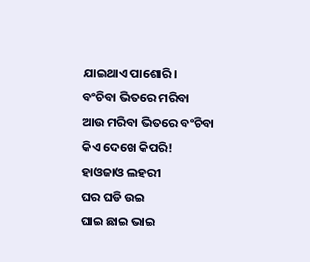ଯାଇଥାଏ ପାଶୋରି।
ବଂଚିବା ଭିତରେ ମରିବା
ଆଉ ମରିବା ଭିତରେ ବଂଚିବା
କିଏ ଦେଖେ କିପରି!
ହାଓଜାଓ ଲହରୀ
ଘର ଘଡି ଉଇ
ଘାଇ ଛାଇ ଭାଇ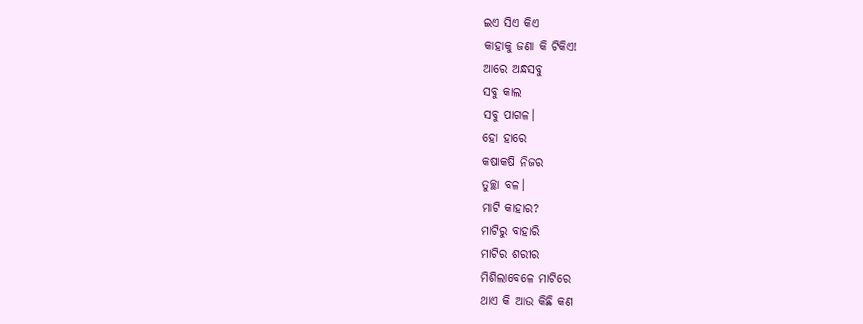ଇଏ ସିଏ କିଏ
କାହାକୁ ଜଣା କି ଟିକିଏ!
ଆରେ ଅନ୍ଧସବୁ
ସବୁ କାଲ
ସବୁ ପାଗଳ।
ହୋ ହାରେ
କଷାକଷି ନିଜର
ତୁଚ୍ଛା ବଳ।
ମାଟି କାହାର?
ମାଟିରୁ ବାହାରି
ମାଟିର ଶରୀର
ମିଶିଲାବେଳେ ମାଟିରେ
ଥାଏ କି ଆଉ କିଛି କଣ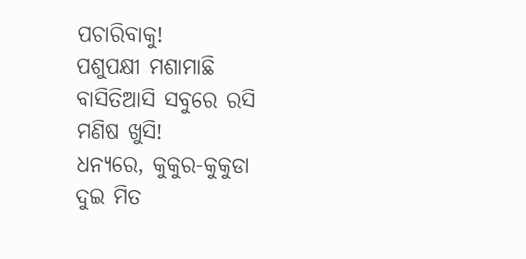ପଚାରିବାକୁ!
ପଶୁପକ୍ଷୀ ମଶାମାଛି
ବାସିତିଆସି ସବୁରେ ରସି
ମଣିଷ ଖୁସି!
ଧନ୍ୟରେ, କୁକୁର-କୁକୁଡା
ଦୁଇ ମିତ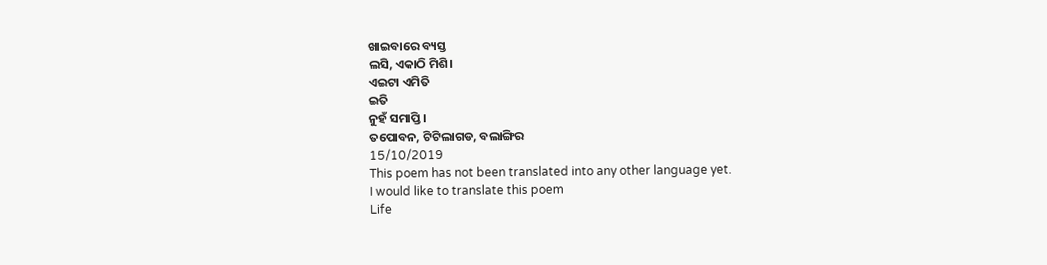ଖାଇବାରେ ବ୍ୟସ୍ତ
ଲସି, ଏକାଠି ମିଶି।
ଏଇଟା ଏମିତି
ଇତି
ନୁହଁ ସମାପ୍ତି।
ତପୋବନ, ଟିଟିଲାଗଡ, ବଲାଙ୍ଗିର
15/10/2019
This poem has not been translated into any other language yet.
I would like to translate this poem
Life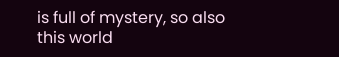is full of mystery, so also this world